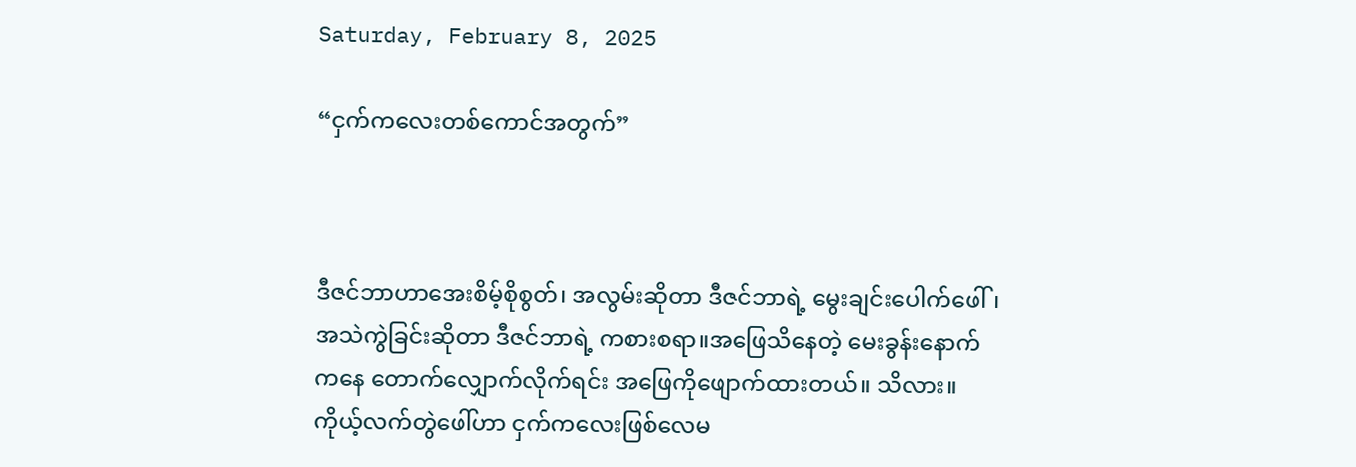Saturday, February 8, 2025

“ငှက်ကလေးတစ်ကောင်အတွက်”



ဒီဇင်ဘာဟာအေးစိမ့်စိုစွတ်၊ အလွမ်းဆိုတာ ဒီဇင်ဘာရဲ့ မွေးချင်းပေါက်ဖေါ်၊ အသဲကွဲခြင်းဆိုတာ ဒီဇင်ဘာရဲ့ ကစားစရာ။အဖြေသိနေတဲ့ မေးခွန်းနောက်ကနေ တောက်လျှောက်လိုက်ရင်း အဖြေကိုဖျောက်ထားတယ်။ သိလား။ ကိုယ့်လက်တွဲဖေါ်ဟာ ငှက်ကလေးဖြစ်လေမ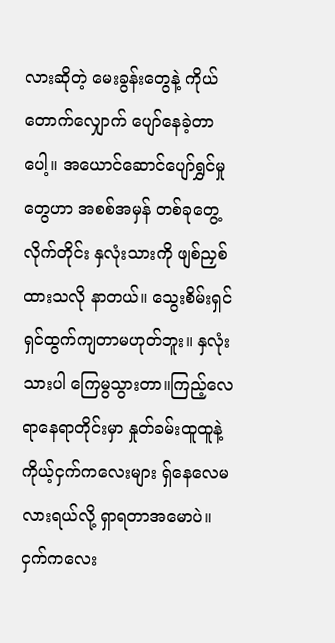လားဆိုတဲ့ မေးခွန်းတွေနဲ့ ကိုယ် တောက်လျှောက် ပျော်နေခဲ့တာပေါ့။ အယောင်ဆောင်ပျော်ရွှင်မှုတွေဟာ အစစ်အမှန် တစ်ခုတွေ့လိုက်တိုင်း နှလုံးသားကို ဖျစ်ညှစ်ထားသလို နာတယ်။ သွေးစိမ်းရှင်ရှင်ထွက်ကျတာမဟုတ်ဘူး။ နှလုံးသားပါ ကြေမွသွားတာ။ကြည့်လေရာနေရာတိုင်းမှာ နှုတ်ခမ်းထူထူနဲ့ ကိုယ့်ငှက်ကလေးများ ရှ်နေလေမလားရယ်လို့ ရှာရတာအမောပဲ။ ငှက်ကလေး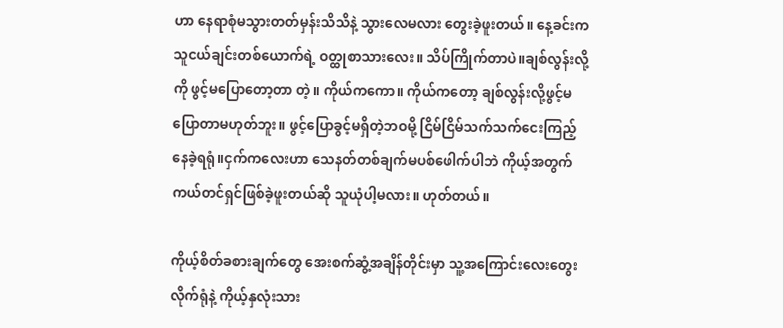ဟာ နေရာစုံမသွားတတ်မှန်းသိသိနဲ့ သွားလေမလား တွေးခဲ့ဖူးတယ်။ နေ့ခင်းက သူငယ်ချင်းတစ်ယောက်ရဲ့ ဝတ္ထုစာသားလေး။ သိပ်ကြိုက်တာပဲ။ချစ်လွန်းလို့ကို ဖွင့်မပြောတော့တာ တဲ့။ ကိုယ်ကကော။ ကိုယ်ကတော့ ချစ်လွန်းလို့ဖွင့်မပြောတာမဟုတ်ဘူး။ ဖွင့်ပြောခွင့်မရှိတဲ့ဘဝမို့ ငြိမ်ငြိမ်သက်သက်ငေးကြည့်နေခဲ့ရရုံ။ငှက်ကလေးဟာ သေနတ်တစ်ချက်မပစ်ဖေါက်ပါဘဲ ကိုယ့်အတွက် ကယ်တင်ရှင်ဖြစ်ခဲ့ဖူးတယ်ဆို သူယုံပါ့မလား။ ဟုတ်တယ်။

ကိုယ့်စိတ်ခစားချက်တွေ အေးစက်ဆွံ့အချိန်တိုင်းမှာ သူ့အကြောင်းလေးတွေးလိုက်ရုံနဲ့ ကိုယ့်နှလုံးသား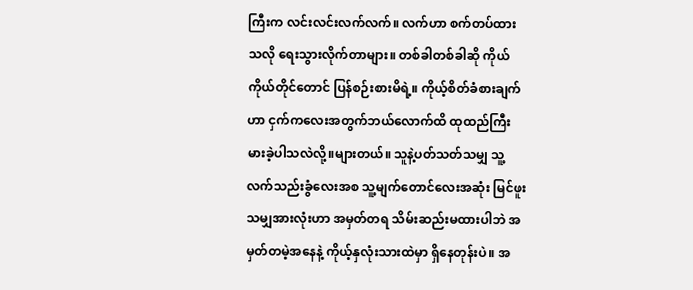ကြီးက လင်းလင်းလက်လက်။ လက်ဟာ စက်တပ်ထားသလို ရေးသွားလိုက်တာများ။ တစ်ခါတစ်ခါဆို ကိုယ်ကိုယ်တိုင်တောင် ပြန်စဉ်းစားမိရဲ့။ ကိုယ့်စိတ်ခံစားချက်ဟာ ငှက်ကလေးအတွက်ဘယ်လောက်ထိ ထုထည်ကြီးမားခဲ့ပါသလဲလို့။များတယ်။ သူနဲ့ပတ်သတ်သမျှ သူ့လက်သည်းခွံလေးအစ သူ့မျက်တောင်လေးအဆုံး မြင်ဖူးသမျှအားလုံးဟာ အမှတ်တရ သိမ်းဆည်းမထားပါဘဲ အမှတ်တမဲ့အနေနဲ့ ကိုယ့်နှလုံးသားထဲမှာ ရှိနေတုန်းပဲ။ အ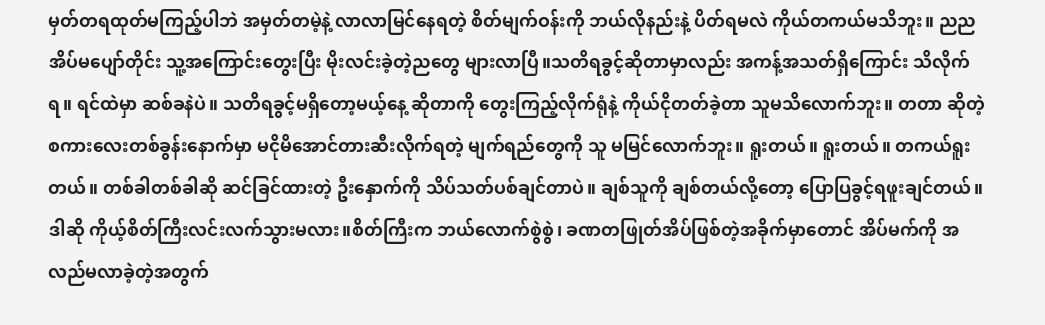မှတ်တရထုတ်မကြည့်ပါဘဲ အမှတ်တမဲ့နဲ့ လာလာမြင်နေရတဲ့ စိတ်မျက်ဝန်းကို ဘယ်လိုနည်းနဲ့ ပိတ်ရမလဲ ကိုယ်တကယ်မသိဘူး။ ညညအိပ်မပျော်တိုင်း သူ့အကြောင်းတွေးပြီး မိုးလင်းခဲ့တဲ့ညတွေ များလာပြီ။သတိရခွင့်ဆိုတာမှာလည်း အကန့်အသတ်ရှိကြောင်း သိလိုက်ရ။ ရင်ထဲမှာ ဆစ်ခနဲပဲ။ သတိရခွင့်မရှိတော့မယ့်နေ့ ဆိုတာကို တွေးကြည့်လိုက်ရုံနဲ့ ကိုယ်ငိုတတ်ခဲ့တာ သူမသိလောက်ဘူး။ တတာ ဆိုတဲ့ စကားလေးတစ်ခွန်းနောက်မှာ မငိုမိအောင်တားဆီးလိုက်ရတဲ့ မျက်ရည်တွေကို သူ မမြင်လောက်ဘူး။ ရူးတယ်။ ရူးတယ်။ တကယ်ရူးတယ်။ တစ်ခါတစ်ခါဆို ဆင်ခြင်ထားတဲ့ ဦးနှောက်ကို သိပ်သတ်ပစ်ချင်တာပဲ။ ချစ်သူကို ချစ်တယ်လို့တော့ ပြောပြခွင့်ရဖူးချင်တယ်။ ဒါဆို ကိုယ့်စိတ်ကြီးလင်းလက်သွားမလား။စိတ်ကြီးက ဘယ်လောက်စွဲစွဲ၊ ခဏတဖြုတ်အိပ်ဖြစ်တဲ့အခိုက်မှာတောင် အိပ်မက်ကို အလည်မလာခဲ့တဲ့အတွက်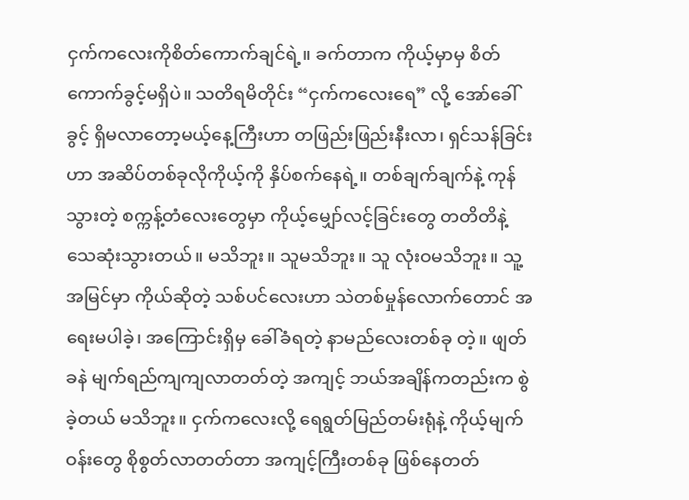ငှက်ကလေးကိုစိတ်ကောက်ချင်ရဲ့။ ခက်တာက ကိုယ့်မှာမှ စိတ်ကောက်ခွင့်မရှိပဲ။ သတိရမိတိုင်း “ငှက်ကလေးရေ” လို့ အော်ခေါ်ခွင့် ရှိမလာတော့မယ့်နေ့ကြီးဟာ တဖြည်းဖြည်းနီးလာ၊ ရှင်သန်ခြင်းဟာ အဆိပ်တစ်ခုလိုကိုယ့်ကို နှိပ်စက်နေရဲ့။ တစ်ချက်ချက်နဲ့ ကုန်သွားတဲ့ စက္ကန့်တံလေးတွေမှာ ကိုယ့်မျှော်လင့်ခြင်းတွေ တတိတိနဲ့သေဆုံးသွားတယ်။ မသိဘူး။ သူမသိဘူး။ သူ လုံးဝမသိဘူး။ သူ့အမြင်မှာ ကိုယ်ဆိုတဲ့ သစ်ပင်လေးဟာ သဲတစ်မှုန်လောက်တောင် အရေးမပါခဲ့၊ အကြောင်းရှိမှ ခေါ်ခံရတဲ့ နာမည်လေးတစ်ခု တဲ့။ ဖျတ်ခနဲ မျက်ရည်ကျကျလာတတ်တဲ့ အကျင့် ဘယ်အချိန်ကတည်းက စွဲခဲ့တယ် မသိဘူး။ ငှက်ကလေးလို့ ရေရွတ်မြည်တမ်းရုံနဲ့ ကိုယ့်မျက်ဝန်းတွေ စိုစွတ်လာတတ်တာ အကျင့်ကြီးတစ်ခု ဖြစ်နေတတ်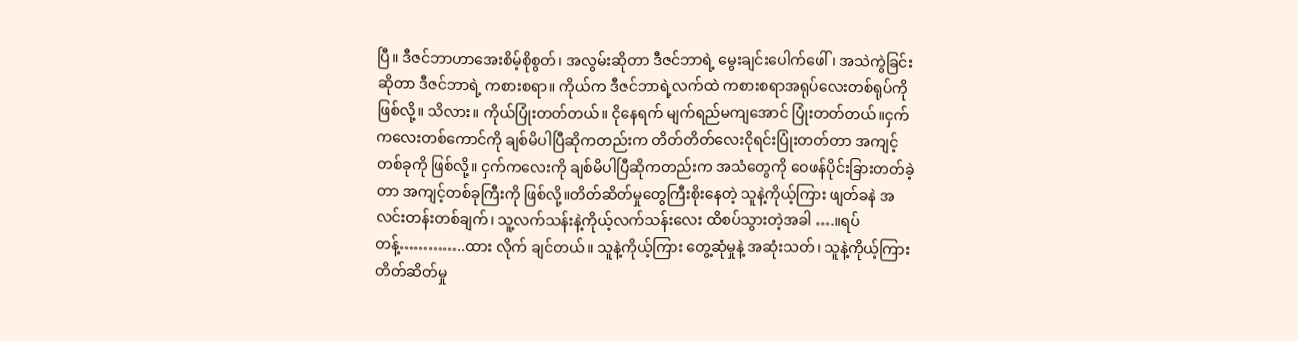ပြီ။ ဒီဇင်ဘာဟာအေးစိမ့်စိုစွတ်၊ အလွမ်းဆိုတာ ဒီဇင်ဘာရဲ့ မွေးချင်းပေါက်ဖေါ်၊ အသဲကွဲခြင်းဆိုတာ ဒီဇင်ဘာရဲ့ ကစားစရာ။ ကိုယ်က ဒီဇင်ဘာရဲ့လက်ထဲ ကစားစရာအရုပ်လေးတစ်ရုပ်ကိုဖြစ်လို့။ သိလား။ ကိုယ်ပြုံးတတ်တယ်။ ငိုနေရက် မျက်ရည်မကျအောင် ပြုံးတတ်တယ်။ငှက်ကလေးတစ်ကောင်ကို ချစ်မိပါပြီဆိုကတည်းက တိတ်တိတ်လေးငိုရင်းပြုံးတတ်တာ အကျင့်တစ်ခုကို ဖြစ်လို့။ ငှက်ကလေးကို ချစ်မိပါပြီဆိုကတည်းက အသံတွေကို ဝေဖန်ပိုင်းခြားတတ်ခဲ့တာ အကျင့်တစ်ခုကြီးကို ဖြစ်လို့။တိတ်ဆိတ်မှုတွေကြီးစိုးနေတဲ့ သူနဲ့ကိုယ့်ကြား ဖျတ်ခနဲ အလင်းတန်းတစ်ချက်၊ သူ့လက်သန်းနဲ့ကိုယ့်လက်သန်းလေး ထိစပ်သွားတဲ့အခါ ….။ရပ်တန့်…………..ထား လိုက် ချင်တယ်။ သူနဲ့ကိုယ့်ကြား တွေ့ဆုံမှုနဲ့ အဆုံးသတ်၊ သူနဲ့ကိုယ့်ကြား တိတ်ဆိတ်မှု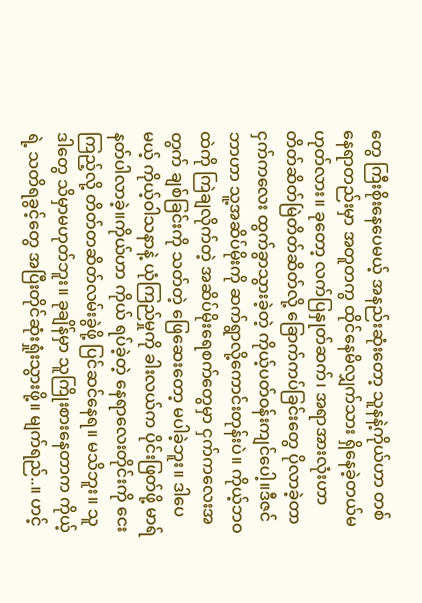တွေ ကြီးစိုးနေပေမယ့် အနည်းဆုံးတော့ သူနနဲ့ကိုယ်ဟာ တစ်နေရာတည်းမှာ အတူတကွ ထိုင်နေမိလျှက်သား ရှိနေခဲ့တယ်မဟုတ်လား။ ခုတော့ လက်ပြနှုတ်ဆက်၊ အရာအားလုံးဟာ တိတ်ဆိတ်မြဲတိတ်ဆိတ်လို့ ခြောက်ကပ်ခြင်းတွေ ပိုလာခဲ့တာ ငှက်ကလေး ထွက်ခွာသွားခဲ့တဲ့ ကိုယ့်ပတ်ဝန်းကျင်ပေါ့။ဒီဇင်ဘာဟာ သူ့အဆိပ်မိုးကို ဆက်ရွာလို့ကောင်းတုန်းပဲ။ ကိုယ့်ဘဝထဲကို ကြဲချလိုက်တဲ့ အဆိပ်မိုးရေစက်တွေမှာ ငှက်ကလေးအတွက် ချစ်ခြင်းကို သတ်တဲ့ ဖြေဆေးတော့ မပါခဲ့ဘူး။ ဒါပေမယ့် ကိုယ့်ဝါသနာနဲ့ ယုံကြည်မှုကို ခါးလယ်က ပိုင်းဖြတ်ဖို့ မာရ်နတ်ပါလာခဲ့။ကိုယ်ဟာ ကိုယ် ရပ်ခဲ့တဲ့ နေရာလေးတိုင်းကို ငေးကြည့်လို့ တိတ်တဆိတ်လမ်းခွဲဖို့ ပြင်ဆင်နေရ။ မသိဘူး။ သူ ဒါတွေ သိမှာမဟုတ်ဘူး။ ခုချိန်မှာ သူကြိုးစားနေတာက ကိုယ့်ရဲ့ သတိရခွင့်တွေ အပြီးတိုင်ဆုံးရှုံးသွားဖို့။ မျက်ရည်..။ ဟင့်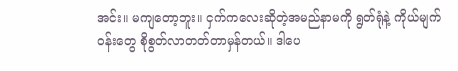အင်း။ မကျတော့ဘူး။ ငှက်ကလေးဆိုတဲ့အမည်နာမကို ရွတ်ရုံနဲ့ ကိုယ်မျက်ဝန်းတွေ စိုစွတ်လာတတ်တာမှန်တယ်။ ဒါပေ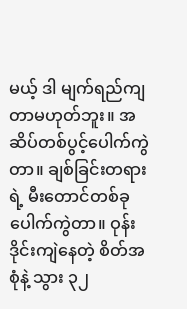မယ့် ဒါ မျက်ရည်ကျတာမဟုတ်ဘူး။ အဆိပ်တစ်ပွင့်ပေါက်ကွဲတာ။ ချစ်ခြင်းတရားရဲ့ မီးတောင်တစ်ခု ပေါက်ကွဲတာ။ ဝုန်းဒိုင်းကျဲနေတဲ့ စိတ်အစုံနဲ့ သွား ၃၂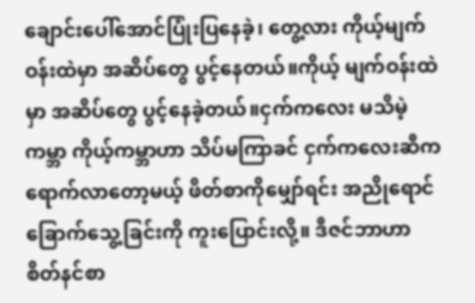ချောင်းပေါ်အောင်ပြုံးပြနေခဲ့၊ တွေ့လား ကိုယ့်မျက်ဝန်းထဲမှာ အဆိပ်တွေ ပွင့်နေတယ်။ကိုယ့် မျက်ဝန်းထဲမှာ အဆိပ်တွေ ပွင့်နေခဲ့တယ်။ငှက်ကလေး မသိမဲ့ ကမ္ဘာ ကိုယ့်ကမ္ဘာဟာ သိပ်မကြာခင် ငှက်ကလေးဆီကရောက်လာတော့မယ့် ဖိတ်စာကိုမျှော်ရင်း အညိုရောင်ခြောက်သွေ့ခြင်းကို ကူးပြောင်းလို့။ ဒီဇင်ဘာဟာ စိတ်နင်စာ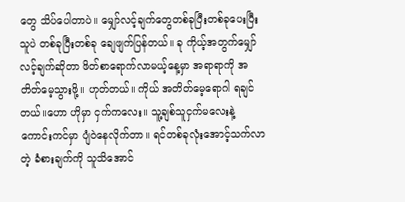တွေ သိပ်ပေါတာပဲ။ မျှော်လင့်ချက်တွေတစ်ခုပြီးတစ်ခုပေးပြီး သူပဲ တစ်ခုပြီးတစ်ခု ချေဖျက်ပြန်တယ်။ ခု ကိုယ့်အတွက်မျှော်လင့်ချက်ဆိုတာ ဖိတ်စာရောက်လာမယ့်နေ့မှာ အရာရာကို အတိတ်မေ့သွားဖို့။ ဟုတ်တယ်။ ကိုယ် အတိတ်မေ့ရောဂါ ရချင်တယ်။ဟော ဟိုမှာ ငှက်ကလေး။ သူ့ချစ်သူငှက်မလေးနဲ့ ကောင်းကင်မှာ ပျံဝဲနေလိုက်တာ။ ရင်တစ်ခုလုံးအောင့်သက်လာတဲ့ ခံစားချက်ကို သူသိအောင်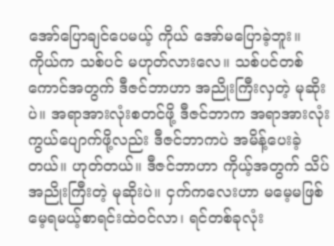အော်ပြောချင်ပေမယ့် ကိုယ် အော်မပြောခဲ့ဘူး။ ကိုယ်က သစ်ပင် မဟုတ်လားလေ။ သစ်ပင်တစ်ကောင်အတွက် ဒီဇင်ဘာဟာ အညိုးကြီးလှတဲ့ မုဆိုးပဲ။ အရာအားလုံးစတင်ဖို့ ဒီဇင်ဘာက အရာအားလုံးကွယ်ပျောက်ဖို့လည်း ဒီဇင်ဘာကပဲ အမိန့်ပေးခဲ့တယ်။ ဟုတ်တယ်။ ဒီဇင်ဘာဟာ ကိုယ့်အတွက် သိပ်အညိုးကြီးတဲ့ မုဆိုးပဲ။ ငှက်ကလေးဟာ မမေ့မဖြစ်မေ့ရမယ့်စာရင်းထဲဝင်လာ၊ ရင်တစ်ခုလုံး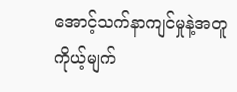အောင့်သက်နာကျင်မှုနဲ့အတူ ကိုယ့်မျက်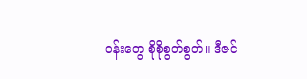ဝန်းတွေ စိုစိုစွတ်စွတ်။ ဒီဇင်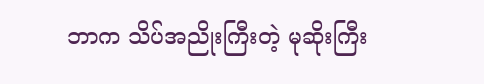ဘာက သိပ်အညိုးကြီးတဲ့ မုဆိုးကြီး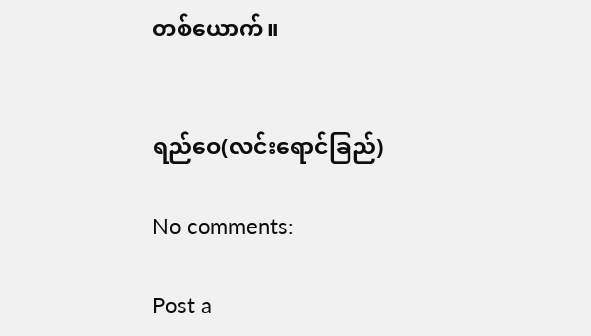တစ်ယောက်။


ရည်ဝေ(လင်းရောင်ခြည်)

No comments:

Post a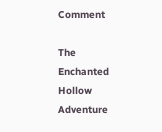Comment

The Enchanted Hollow Adventure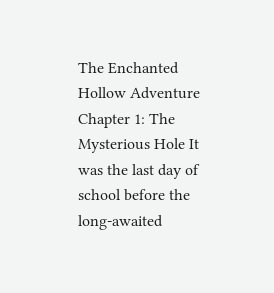The Enchanted Hollow Adventure Chapter 1: The Mysterious Hole It was the last day of school before the long-awaited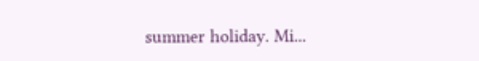summer holiday. Mi...